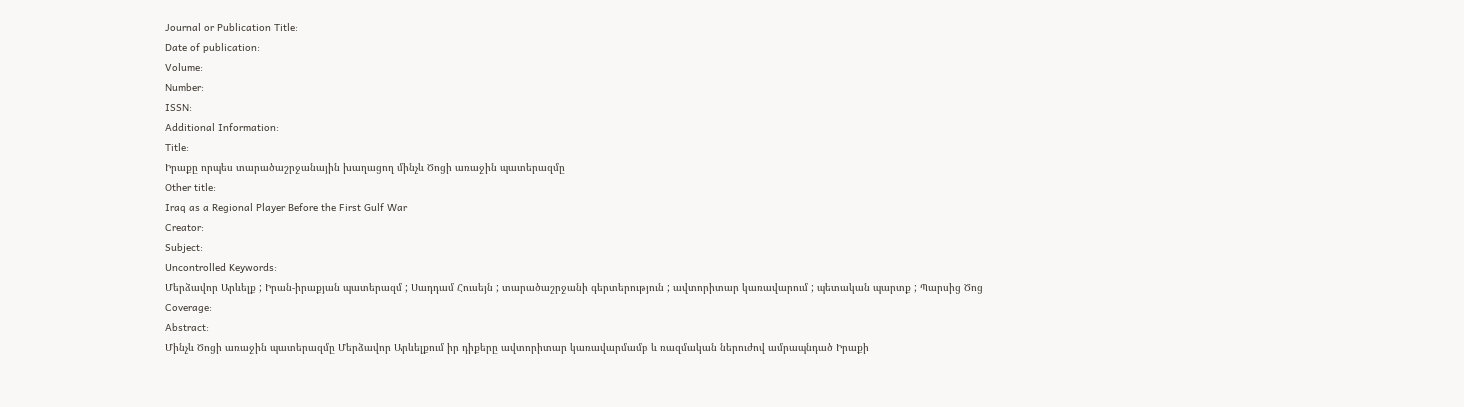Journal or Publication Title:
Date of publication:
Volume:
Number:
ISSN:
Additional Information:
Title:
Իրաքը որպես տարածաշրջանային խաղացող մինչև Ծոցի առաջին պատերազմը
Other title:
Iraq as a Regional Player Before the First Gulf War
Creator:
Subject:
Uncontrolled Keywords:
Մերձավոր Արևելք ; Իրան-իրաքյան պատերազմ ; Սադդամ Հուսեյն ; տարածաշրջանի գերտերություն ; ավտորիտար կառավարում ; պետական պարտք ; Պարսից Ծոց
Coverage:
Abstract:
Մինչև Ծոցի առաջին պատերազմը Մերձավոր Արևելքում իր դիքերը ավտորիտար կառավարմամբ և ռազմական ներուժով ամրապնդած Իրաքի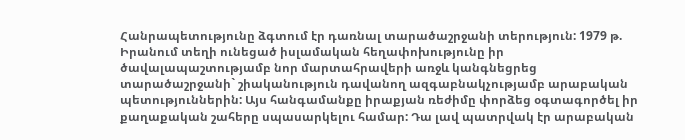Հանրապետությունը ձգտում էր դառնալ տարածաշրջանի տերություն: 1979 թ. Իրանում տեղի ունեցած իսլամական հեղափոխությունը իր ծավալապաշտությամբ նոր մարտահրավերի առջև կանգնեցրեց տարածաշրջանի` շիականություն դավանող ազգաբնակչությամբ արաբական պետություններին: Այս հանգամանքը իրաքյան ռեժիմը փորձեց օգտագործել իր քաղաքական շահերը սպասարկելու համար: Դա լավ պատրվակ էր արաբական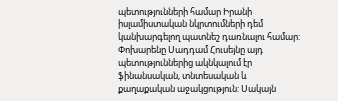պետությունների համար Իրանի իսլամիստական նկրտումների դեմ կանխարգելող պատնեշ դառնալու համար: Փոխարենը Սադդամ Հուսեյնը այդ պետություններից ակնկալում էր ֆինանսական, տնտեսական և քաղաքական աջակցություն: Սակայն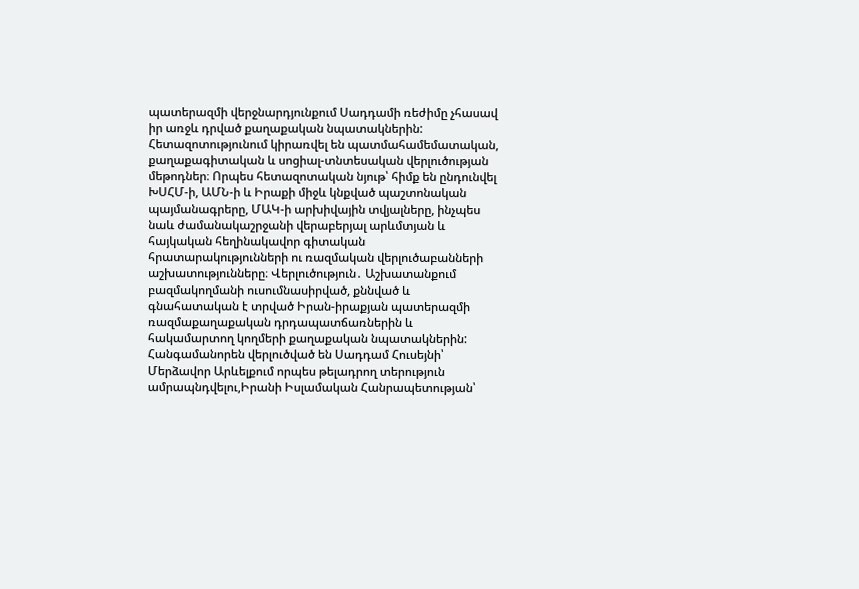պատերազմի վերջնարդյունքում Սադդամի ռեժիմը չհասավ իր առջև դրված քաղաքական նպատակներին: Հետազոտությունում կիրառվել են պատմահամեմատական, քաղաքագիտական և սոցիալ-տնտեսական վերլուծության մեթոդներ։ Որպես հետազոտական նյութ՝ հիմք են ընդունվել ԽՍՀՄ-ի, ԱՄՆ-ի և Իրաքի միջև կնքված պաշտոնական պայմանագրերը, ՄԱԿ-ի արխիվային տվյալները, ինչպես նաև ժամանակաշրջանի վերաբերյալ արևմտյան և հայկական հեղինակավոր գիտական հրատարակությունների ու ռազմական վերլուծաբանների աշխատությունները։ Վերլուծություն․ Աշխատանքում բազմակողմանի ուսումնասիրված, քննված և գնահատական է տրված Իրան-իրաքյան պատերազմի ռազմաքաղաքական դրդապատճառներին և հակամարտող կողմերի քաղաքական նպատակներին: Հանգամանորեն վերլուծված են Սադդամ Հուսեյնի՝ Մերձավոր Արևելքում որպես թելադրող տերություն ամրապնդվելու,Իրանի Իսլամական Հանրապետության՝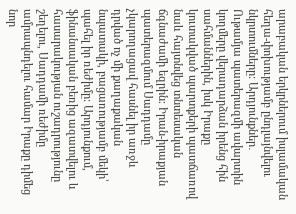արաբական երկրներում իսլամական հեղա-փոխությամբ ընդլայնվելու նկրտումները: Արդյունքներ․ Ութամյա պատերազմի ավարտին կողմերը վերադարձան իրենց հին սահմաններին, իսկ Իրաքը կուտակված պարտքերի պատճառով նաև հայտնվեց տնտեսական ճգնաժամի եզրին։ Իրան-իրաքյան պատերազմում Սադդամը չկարողացավ հասնել իր առջև դրված ոչ մի քաղաքական նպատակի, բացառությամբ մեկի՝ պահել իր ռեժիմը: Արդյունքում, ֆինանսական բեռից ազատվելու և հասարակության ուշադրությունը շեղելու, Սադդամի ռեժիմը ամրապնդելու համար Իրաքը դիմեց նոր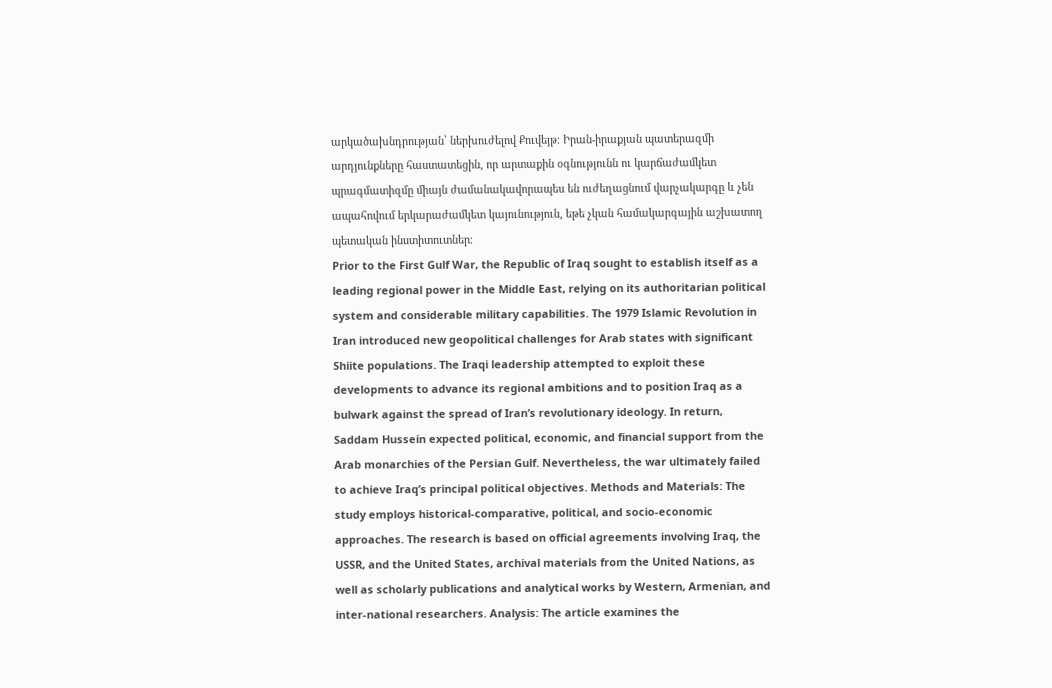արկածախնդրության՝ ներխուժելով Քուվեյթ։ Իրան-իրաքյան պատերազմի արդյունքները հաստատեցին, որ արտաքին օգնությունն ու կարճաժամկետ պրագմատիզմը միայն ժամանակավորապես են ուժեղացնում վարչակարգը և չեն ապահովում երկարաժամկետ կայունություն, եթե չկան համակարգային աշխատող պետական ինստիտուտներ։
Prior to the First Gulf War, the Republic of Iraq sought to establish itself as a leading regional power in the Middle East, relying on its authoritarian political system and considerable military capabilities. The 1979 Islamic Revolution in Iran introduced new geopolitical challenges for Arab states with significant Shiite populations. The Iraqi leadership attempted to exploit these developments to advance its regional ambitions and to position Iraq as a bulwark against the spread of Iran’s revolutionary ideology. In return, Saddam Hussein expected political, economic, and financial support from the Arab monarchies of the Persian Gulf. Nevertheless, the war ultimately failed to achieve Iraq’s principal political objectives. Methods and Materials: The study employs historical-comparative, political, and socio-economic approaches. The research is based on official agreements involving Iraq, the USSR, and the United States, archival materials from the United Nations, as well as scholarly publications and analytical works by Western, Armenian, and inter-national researchers. Analysis: The article examines the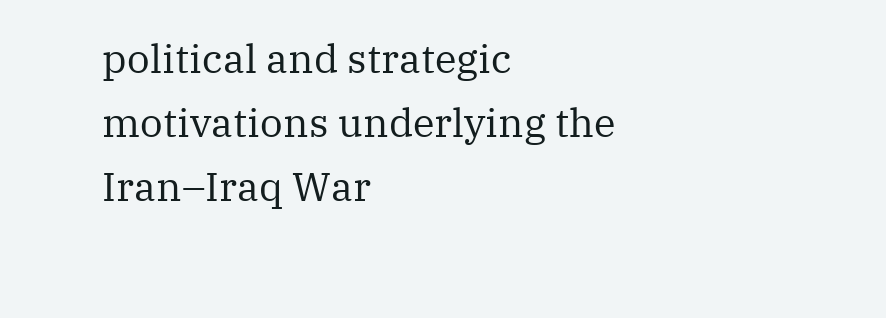political and strategic motivations underlying the Iran–Iraq War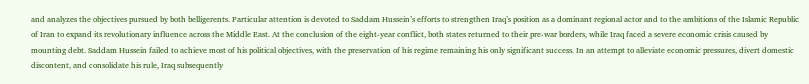and analyzes the objectives pursued by both belligerents. Particular attention is devoted to Saddam Hussein’s efforts to strengthen Iraq’s position as a dominant regional actor and to the ambitions of the Islamic Republic of Iran to expand its revolutionary influence across the Middle East. At the conclusion of the eight-year conflict, both states returned to their pre-war borders, while Iraq faced a severe economic crisis caused by mounting debt. Saddam Hussein failed to achieve most of his political objectives, with the preservation of his regime remaining his only significant success. In an attempt to alleviate economic pressures, divert domestic discontent, and consolidate his rule, Iraq subsequently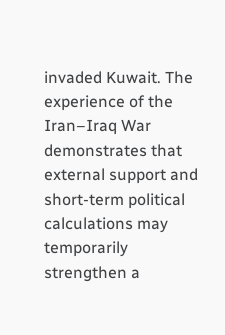invaded Kuwait. The experience of the Iran–Iraq War demonstrates that external support and short-term political calculations may temporarily strengthen a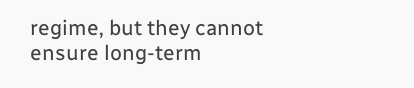regime, but they cannot ensure long-term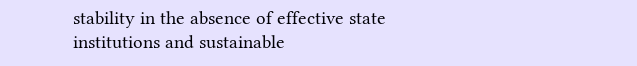stability in the absence of effective state institutions and sustainable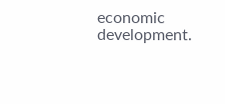economic development.